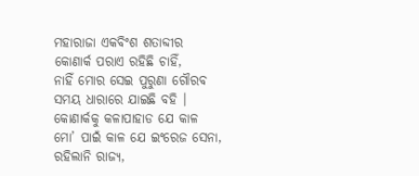ମହାରାଜା ଏକବିଂଶ ଶତାବ୍ଦୀର
କୋଣାର୍କ ପରାଏ ରହିଛି ଚାହିଁ,
ନାହିଁ ମୋର ସେଇ ପୁରୁଣା ଗୌରବ
ସମୟ ଧାରାରେ ଯାଇଛି ବହି ।
କୋଣାର୍କକୁ କଳାପାହାଡ ଯେ କାଳ
ମୋ’ ପାଇଁ କାଳ ଯେ ଇଂରେଜ ସେନା,
ରହିଲାନି ରାଜ୍ୟ,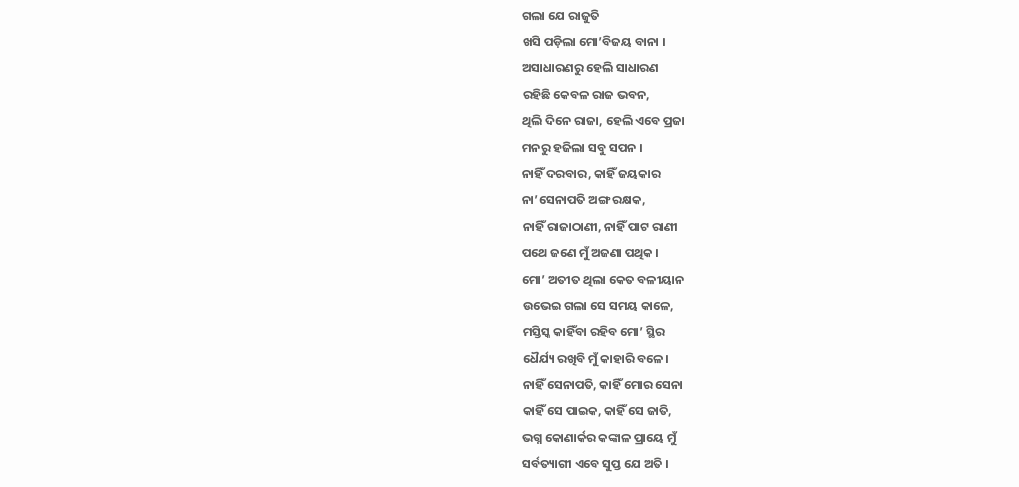ଗଲା ଯେ ରାଜୁତି
ଖସି ପଡ଼ିଲା ମୋ’ବିଜୟ ବାନା ।
ଅସାଧାରଣରୁ ହେଲି ସାଧାରଣ
ରହିଛି କେବଳ ରାଜ ଭବନ,
ଥିଲି ଦିନେ ରାଜା, ହେଲି ଏବେ ପ୍ରଜା
ମନରୁ ହଜିଲା ସବୁ ସପନ ।
ନାହିଁ ଦରବାର, କାହିଁ ଜୟକାର
ନା’ସେନାପତି ଅଙ୍ଗ ରକ୍ଷକ,
ନାହିଁ ରାଜାଠାଣୀ, ନାହିଁ ପାଟ ରାଣୀ
ପଥେ ଜଣେ ମୁଁ ଅଜଣା ପଥିକ ।
ମୋ’ ଅତୀତ ଥିଲା କେତ ବଳୀୟାନ
ଉଭେଇ ଗଲା ସେ ସମୟ କାଳେ,
ମସ୍ତିସ୍କ କାହିଁବା ରହିବ ମୋ’ ସ୍ଥିର
ଧୈର୍ଯ୍ୟ ରଖିବି ମୁଁ କାହାରି ବଳେ।
ନାହିଁ ସେନାପତି, କାହିଁ ମୋର ସେନା
କାହିଁ ସେ ପାଇକ, କାହିଁ ସେ ଜାତି,
ଭଗ୍ନ କୋଣାର୍କର କଙ୍କାଳ ପ୍ରାୟେ ମୁଁ
ସର୍ବତ୍ୟାଗୀ ଏବେ ସୁପ୍ତ ଯେ ଅତି ।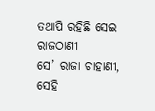ତଥାପି ରହିଛି ସେଇ ରାଜଠାଣୀ
ସେ’ ରାଜା ଚାହାଣୀ, ସେହି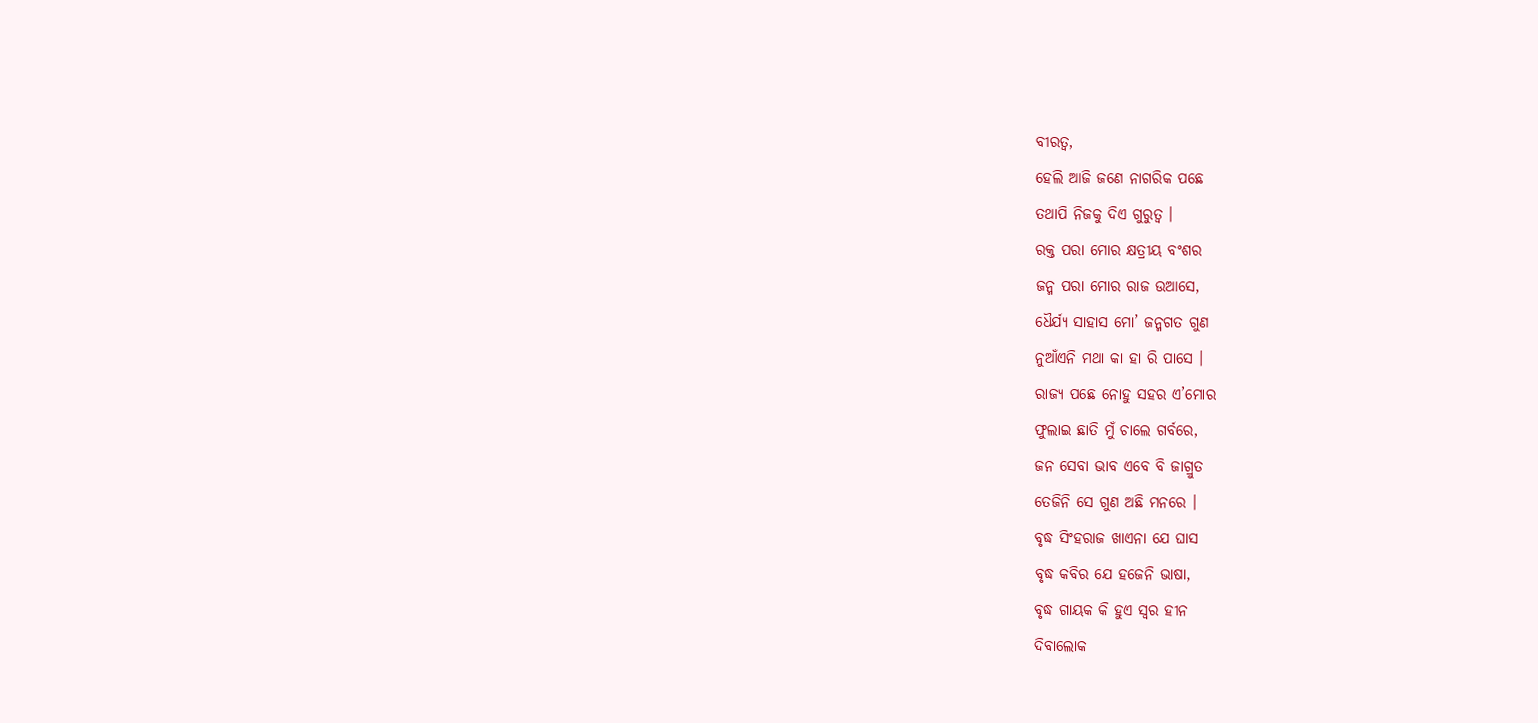ବୀରତ୍ଵ,
ହେଲି ଆଜି ଜଣେ ନାଗରିକ ପଛେ
ତଥାପି ନିଜକୁ ଦିଏ ଗୁରୁତ୍ୱ ।
ରକ୍ତ ପରା ମୋର କ୍ଷତ୍ରୀୟ ବଂଶର
ଜନ୍ମ ପରା ମୋର ରାଜ ଉଆସେ,
ଧୈର୍ଯ୍ୟ ସାହାସ ମୋ’ ଜନ୍ମଗତ ଗୁଣ
ନୁଆଁଏନି ମଥା କା ହା ରି ପାସେ ।
ରାଜ୍ୟ ପଛେ ନୋହୁ ସହର ଏ’ମୋର
ଫୁଲାଇ ଛାତି ମୁଁ ଚାଲେ ଗର୍ବରେ,
ଜନ ସେବା ଭାବ ଏବେ ବି ଜାଗ୍ରୁତ
ତେଜିନି ସେ ଗୁଣ ଅଛି ମନରେ ।
ବୃଦ୍ଧ ସିଂହରାଜ ଖାଏନା ଯେ ଘାସ
ବୃଦ୍ଧ କବିର ଯେ ହଜେନି ଭାଷା,
ବୃଦ୍ଧ ଗାୟକ କି ହୁଏ ସ୍ୱର ହୀନ
ଦିବାଲୋକ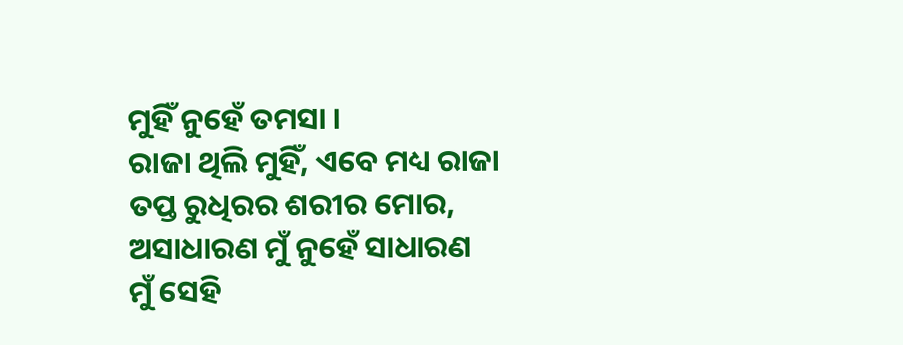ମୁହିଁ ନୁହେଁ ତମସା ।
ରାଜା ଥିଲି ମୁହିଁ, ଏବେ ମଧ୍ୟ ରାଜା
ତପ୍ତ ରୁଧିରର ଶରୀର ମୋର,
ଅସାଧାରଣ ମୁଁ ନୁହେଁ ସାଧାରଣ
ମୁଁ ସେହି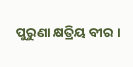ପୁରୁଣା କ୍ଷତ୍ରିୟ ବୀର ।